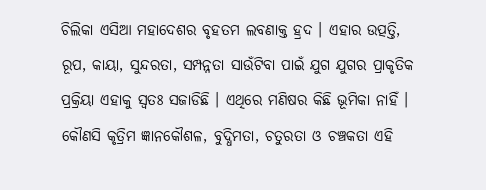ଚିଲିକା ଏସିଆ ମହାଦେଶର ବୃହତମ ଲବଣାକ୍ତ ହ୍ରଦ । ଏହାର ଉତ୍ପତ୍ତି, ରୂପ, କାୟା, ସୁନ୍ଦରତା, ସମ୍ପନ୍ନତା ସାଉଁଟିବା ପାଇଁ ଯୁଗ ଯୁଗର ପ୍ରାକୃତିକ ପ୍ରକ୍ରିୟା ଏହାକୁ ସ୍ୱତଃ ସଜାଡିଛି । ଏଥିରେ ମଣିଷର କିଛି ଭୂମିକା ନାହିଁ । କୌଣସି କୃତ୍ରିମ ଜ୍ଞାନକୌଶଳ, ବୁଦ୍ଧିମତା, ଚତୁରତା ଓ ଚଞ୍ଚକତା ଏହି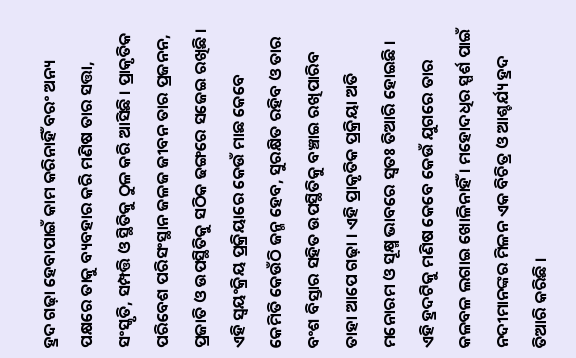ହ୍ରଦ ଗଢ଼ା ହେବାପାଇଁ କାମ କରିନାହିଁ ବରଂ ଅନ୍ୟ ପକ୍ଷରେ ତାକୁ ବ୍ୟବହାର କରି ମଣିଷ ତାର ସତ୍ତା, ସଂସ୍କୃତି, ସମ୍ପତ୍ତି ଓ ସ୍ଥିତିକୁ ଠୁଳ କରି ଆସିଛି । ପ୍ରାକୃତିକ ପରିବେଶ ପରିସଂସ୍ଥାନ ଜଳଜ ଜୀବନ ତାର ପ୍ରଜନନ, ପ୍ରଜାତି ଓ ଉପସ୍ଥିତିକୁ ସଠିକ ଢଙ୍ଗରେ ସଜେଇ ରଖିଛି । ଏହି ସ୍ୱୟଂକ୍ରିୟ ପ୍ରକ୍ରିୟାରେ କେଉଁ ମାଛ କେବେ କେମିତି କେଉଁଠି ଜନ୍ମ ହେବ, ସୁରକ୍ଷିତ ରହିବ ଓ ତାର ବଂଶ ବିସ୍ତାର ସହିତ ଉପସ୍ଥିତିକୁ ବଞ୍ଚାଇ ରଖିପାରିବ ତାହା ଆପେ ଗଢ଼ା । ଏହି ପ୍ରାକୃତିକ ପ୍ରକ୍ରିୟା ଅତି ମନୋରମ ଓ ସୂକ୍ଷ୍ମ ଭାବରେ ସ୍ୱତଃ ତିଆରି ହୋଇଛି । ଏହି ହ୍ରଦଟିକୁ ମଣିଷ କେବେ କେଉଁ ଯୁଗରେ ତାର କଳବଳ ଲଗାଇ ଖୋଳିନାହିଁ । ମହୋଦଧିର ସ୍ପର୍ଶ ପାଇଁ ନଦୀମାନଙ୍କର ମିଳନ ଏକ ବିଚିତ୍ର ଓ ଆଶ୍ଚର୍ଯ୍ୟ ହ୍ରଦ ତିଆରି କରିଛି ।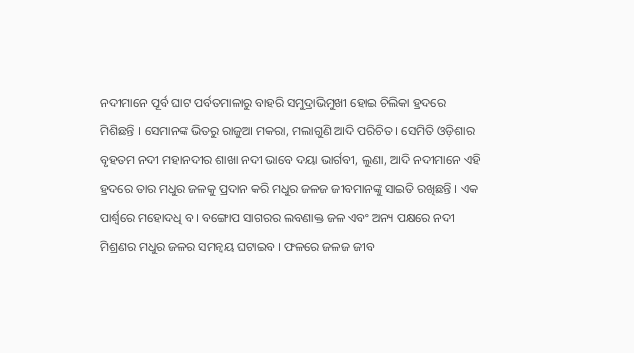ନଦୀମାନେ ପୂର୍ବ ଘାଟ ପର୍ବତମାଳାରୁ ବାହରି ସମୁଦ୍ରାଭିମୁଖୀ ହୋଇ ଚିଲିକା ହ୍ରଦରେ ମିଶିଛନ୍ତି । ସେମାନଙ୍କ ଭିତରୁ ରାଜୁଆ ମକରା, ମଲାଗୁଣି ଆଦି ପରିଚିତ । ସେମିତି ଓଡ଼ିଶାର ବୃହତମ ନଦୀ ମହାନଦୀର ଶାଖା ନଦୀ ଭାବେ ଦୟା ଭାର୍ଗବୀ, ଲୁଣା, ଆଦି ନଦୀମାନେ ଏହି ହ୍ରଦରେ ତାର ମଧୁର ଜଳକୁ ପ୍ରଦାନ କରି ମଧୁର ଜଳଜ ଜୀବମାନଙ୍କୁ ସାଇତି ରଖିଛନ୍ତି । ଏକ ପାର୍ଶ୍ୱରେ ମହୋଦଧି ବ । ବଙ୍ଗୋପ ସାଗରର ଲବଣାକ୍ତ ଜଳ ଏବଂ ଅନ୍ୟ ପକ୍ଷରେ ନଦୀ ମିଶ୍ରଣର ମଧୁର ଜଳର ସମନ୍ୱୟ ଘଟାଇବ । ଫଳରେ ଜଳଜ ଜୀବ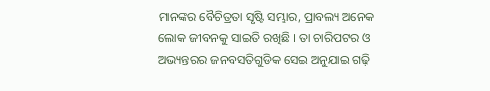ମାନଙ୍କର ବୈଚିତ୍ରତା ସୃଷ୍ଟି ସମ୍ଭାର, ପ୍ରାବଲ୍ୟ ଅନେକ ଲୋକ ଜୀବନକୁ ସାଇତି ରଖିଛି । ତା ଚାରିପଟର ଓ ଅଭ୍ୟନ୍ତରର ଜନବସତିଗୁଡିକ ସେଇ ଅନୁଯାଇ ଗଢ଼ି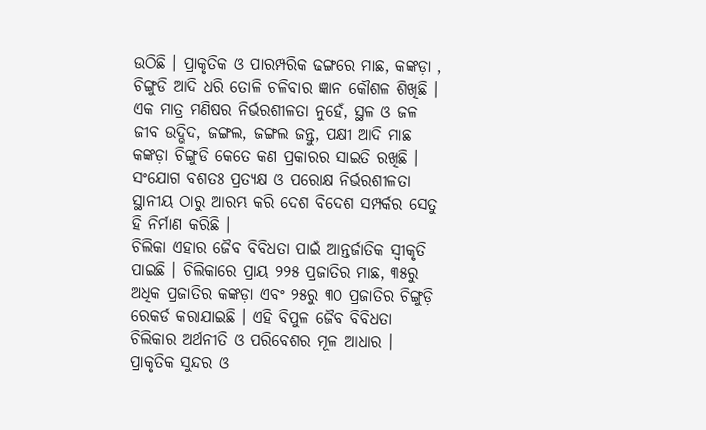ଉଠିଛି । ପ୍ରାକୃତିକ ଓ ପାରମ୍ପରିକ ଢଙ୍ଗରେ ମାଛ, କଙ୍କଡ଼ା , ଚିଙ୍ଗୁଡି ଆଦି ଧରି ତୋଳି ଚଳିବାର ଜ୍ଞାନ କୌଶଳ ଶିଖିଛି । ଏକ ମାତ୍ର ମଣିଷର ନିର୍ଭରଶୀଳତା ନୁହେଁ, ସ୍ଥଳ ଓ ଜଳ ଜୀବ ଉଦ୍ଭିଦ, ଜଙ୍ଗଲ, ଜଙ୍ଗଲ ଜନ୍ତୁ, ପକ୍ଷୀ ଆଦି ମାଛ କଙ୍କଡ଼ା ଚିଙ୍ଗୁଡି କେତେ କଣ ପ୍ରକାରର ସାଇତି ରଖିଛି । ସଂଯୋଗ ବଶତଃ ପ୍ରତ୍ୟକ୍ଷ ଓ ପରୋକ୍ଷ ନିର୍ଭରଶୀଳତା ସ୍ଥାନୀୟ ଠାରୁ ଆରମ୍ଭ କରି ଦେଶ ବିଦେଶ ସମ୍ପର୍କର ସେତୁ ହି ନିର୍ମାଣ କରିଛି ।
ଚିଲିକା ଏହାର ଜୈବ ବିବିଧତା ପାଇଁ ଆନ୍ତର୍ଜାତିକ ସ୍ୱୀକୃତି ପାଇଛି । ଚିଲିକାରେ ପ୍ରାୟ ୨୨୫ ପ୍ରଜାତିର ମାଛ, ୩୫ରୁ ଅଧିକ ପ୍ରଜାତିର କଙ୍କଡ଼ା ଏବଂ ୨୫ରୁ ୩୦ ପ୍ରଜାତିର ଚିଙ୍ଗୁଡ଼ି ରେକର୍ଡ କରାଯାଇଛି । ଏହି ବିପୁଳ ଜୈବ ବିବିଧତା ଚିଲିକାର ଅର୍ଥନୀତି ଓ ପରିବେଶର ମୂଳ ଆଧାର ।
ପ୍ରାକୃତିକ ସୁନ୍ଦର ଓ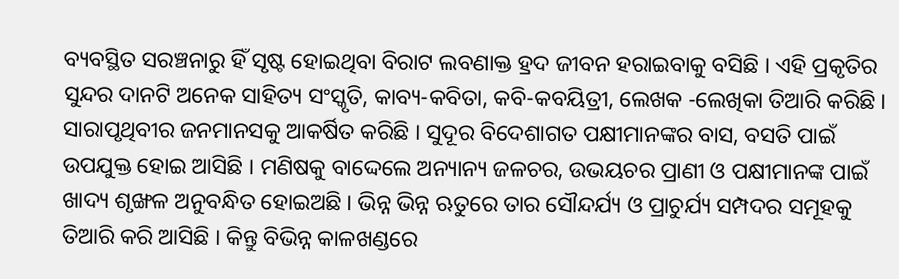ବ୍ୟବସ୍ଥିତ ସରଞ୍ଚନାରୁ ହିଁ ସୃଷ୍ଟ ହୋଇଥିବା ବିରାଟ ଲବଣାକ୍ତ ହ୍ରଦ ଜୀବନ ହରାଇବାକୁ ବସିଛି । ଏହି ପ୍ରକୃତିର ସୁନ୍ଦର ଦାନଟି ଅନେକ ସାହିତ୍ୟ ସଂସ୍କୃତି, କାବ୍ୟ-କବିତା, କବି-କବୟିତ୍ରୀ, ଲେଖକ -ଲେଖିକା ତିଆରି କରିଛି । ସାରାପୃଥିବୀର ଜନମାନସକୁ ଆକର୍ଷିତ କରିଛି । ସୁଦୂର ବିଦେଶାଗତ ପକ୍ଷୀମାନଙ୍କର ବାସ, ବସତି ପାଇଁ ଉପଯୁକ୍ତ ହୋଇ ଆସିଛି । ମଣିଷକୁ ବାଦ୍ଦେଲେ ଅନ୍ୟାନ୍ୟ ଜଳଚର, ଉଭୟଚର ପ୍ରାଣୀ ଓ ପକ୍ଷୀମାନଙ୍କ ପାଇଁ ଖାଦ୍ୟ ଶୃଙ୍ଖଳ ଅନୁବନ୍ଧିତ ହୋଇଅଛି । ଭିନ୍ନ ଭିନ୍ନ ଋତୁରେ ତାର ସୌନ୍ଦର୍ଯ୍ୟ ଓ ପ୍ରାଚୁର୍ଯ୍ୟ ସମ୍ପଦର ସମୂହକୁ ତିଆରି କରି ଆସିଛି । କିନ୍ତୁ ବିଭିନ୍ନ କାଳଖଣ୍ଡରେ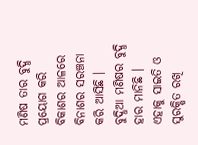ମଣିଷ ତାର ବୁଦ୍ଧି ପ୍ରୟୋଗ କରି ବିକାଶର ଆଳରେ ବିନାଶର ସରଞ୍ଚନା କରି ଆସିଛି । ବୁଦ୍ଧିଆ ମଣିଷର ବୁଦ୍ଧି ହାର ମାନିଛି । ଏହାକୁ ସାଇତି ଓ ସୁରକ୍ଷିତ ରଖି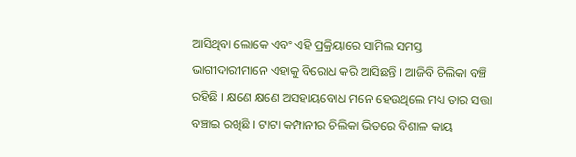ଆସିଥିବା ଲୋକେ ଏବଂ ଏହି ପ୍ରକ୍ରିୟାରେ ସାମିଲ ସମସ୍ତ ଭାଗୀଦାରୀମାନେ ଏହାକୁ ବିରୋଧ କରି ଆସିଛନ୍ତି । ଆଜିବି ଚିଲିକା ବଞ୍ଚି ରହିଛି । କ୍ଷଣେ କ୍ଷଣେ ଅସହାୟବୋଧ ମନେ ହେଉଥିଲେ ମଧ୍ୟ ତାର ସତ୍ତା ବଞ୍ଚାଇ ରଖିଛି । ଟାଟା କମ୍ପାନୀର ଚିଲିକା ଭିତରେ ବିଶାଳ କାୟ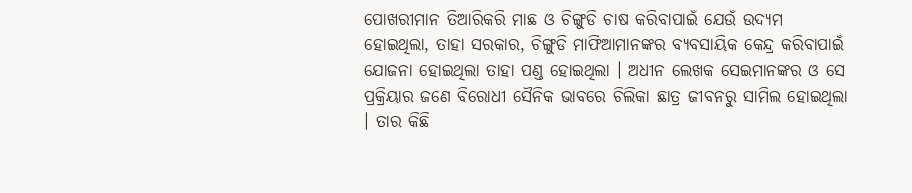ପୋଖରୀମାନ ତିଆରିକରି ମାଛ ଓ ଚିଙ୍ଗୁଡି ଚାଷ କରିବାପାଇଁ ଯେଉଁ ଉଦ୍ୟମ ହୋଇଥିଲା, ତାହା ସରକାର, ଚିଙ୍ଗୁଡି ମାଫିଆମାନଙ୍କର ବ୍ୟବସାୟିକ କେନ୍ଦ୍ର କରିବାପାଇଁ ଯୋଜନା ହୋଇଥିଲା ତାହା ପଣ୍ଡ ହୋଇଥିଲା । ଅଧୀନ ଲେଖକ ସେଇମାନଙ୍କର ଓ ସେ ପ୍ରକ୍ରିୟାର ଜଣେ ବିରୋଧୀ ସୈନିକ ଭାବରେ ଚିଲିକା ଛାତ୍ର ଜୀବନରୁ ସାମିଲ ହୋଇଥିଲା । ତାର କିଛି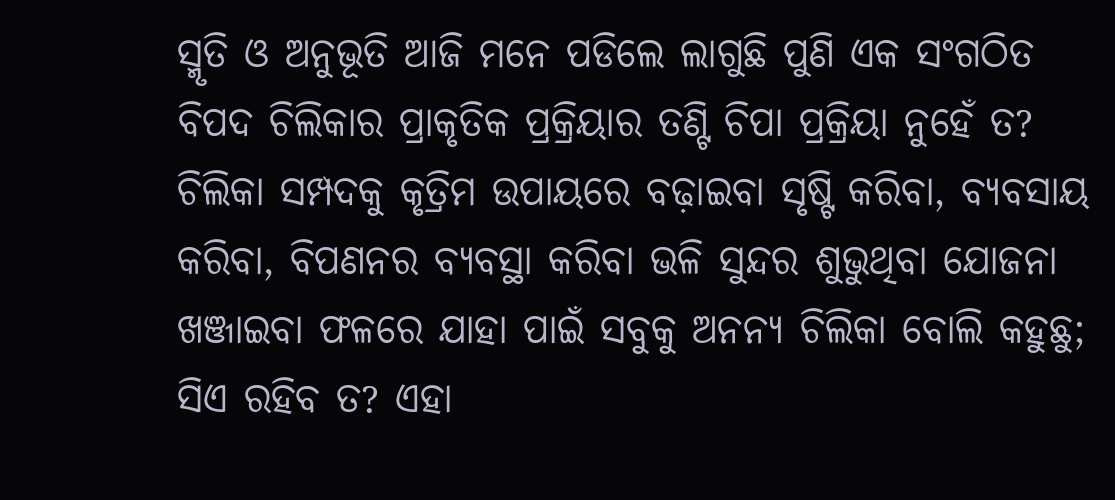ସ୍ମୃତି ଓ ଅନୁଭୂତି ଆଜି ମନେ ପଡିଲେ ଲାଗୁଛି ପୁଣି ଏକ ସଂଗଠିତ ବିପଦ ଚିଲିକାର ପ୍ରାକୃତିକ ପ୍ରକ୍ରିୟାର ତଣ୍ଟି ଚିପା ପ୍ରକ୍ରିୟା ନୁହେଁ ତ? ଚିଲିକା ସମ୍ପଦକୁ କୃତ୍ରିମ ଉପାୟରେ ବଢ଼ାଇବା ସୃଷ୍ଟି କରିବା, ବ୍ୟବସାୟ କରିବା, ବିପଣନର ବ୍ୟବସ୍ଥା କରିବା ଭଳି ସୁନ୍ଦର ଶୁଭୁଥିବା ଯୋଜନା ଖଞ୍ଜାଇବା ଫଳରେ ଯାହା ପାଇଁ ସବୁକୁ ଅନନ୍ୟ ଚିଲିକା ବୋଲି କହୁଛୁ; ସିଏ ରହିବ ତ? ଏହା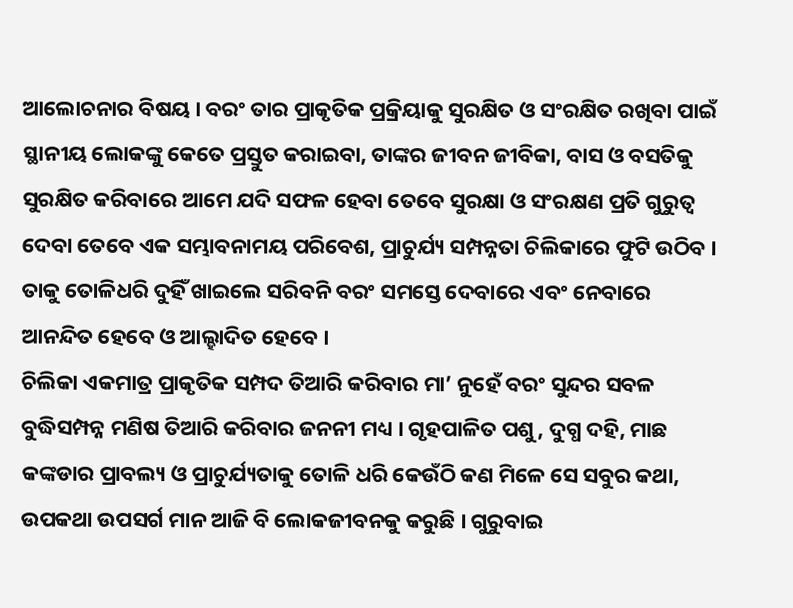ଆଲୋଚନାର ବିଷୟ । ବରଂ ତାର ପ୍ରାକୃତିକ ପ୍ରକ୍ରିୟାକୁ ସୁରକ୍ଷିତ ଓ ସଂରକ୍ଷିତ ରଖିବା ପାଇଁ ସ୍ଥାନୀୟ ଲୋକଙ୍କୁ କେତେ ପ୍ରସ୍ତୁତ କରାଇବା, ତାଙ୍କର ଜୀବନ ଜୀବିକା, ବାସ ଓ ବସତିକୁ ସୁରକ୍ଷିତ କରିବାରେ ଆମେ ଯଦି ସଫଳ ହେବା ତେବେ ସୁରକ୍ଷା ଓ ସଂରକ୍ଷଣ ପ୍ରତି ଗୁରୁତ୍ୱ ଦେବା ତେବେ ଏକ ସମ୍ଭାବନାମୟ ପରିବେଶ, ପ୍ରାଚୁର୍ଯ୍ୟ ସମ୍ପନ୍ନତା ଚିଲିକାରେ ଫୁଟି ଉଠିବ । ତାକୁ ତୋଳିଧରି ଦୁହିଁ ଖାଇଲେ ସରିବନି ବରଂ ସମସ୍ତେ ଦେବାରେ ଏବଂ ନେବାରେ ଆନନ୍ଦିତ ହେବେ ଓ ଆଲ୍ହାଦିତ ହେବେ ।
ଚିଲିକା ଏକମାତ୍ର ପ୍ରାକୃତିକ ସମ୍ପଦ ତିଆରି କରିବାର ମା’ ନୁହେଁ ବରଂ ସୁନ୍ଦର ସବଳ ବୁଦ୍ଧିସମ୍ପନ୍ନ ମଣିଷ ତିଆରି କରିବାର ଜନନୀ ମଧ୍ୟ । ଗୃହପାଳିତ ପଶୁ, ଦୁଗ୍ଧ ଦହି, ମାଛ କଙ୍କଡାର ପ୍ରାବଲ୍ୟ ଓ ପ୍ରାଚୁର୍ଯ୍ୟତାକୁ ତୋଳି ଧରି କେଉଁଠି କଣ ମିଳେ ସେ ସବୁର କଥା, ଉପକଥା ଉପସର୍ଗ ମାନ ଆଜି ବି ଲୋକଜୀବନକୁ କରୁଛି । ଗୁରୁବାଇ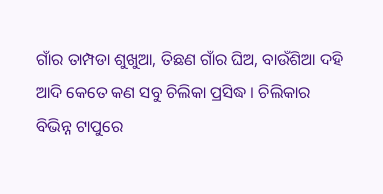ଗାଁର ତାମ୍ପଡା ଶୁଖୁଆ, ତିଛଣ ଗାଁର ଘିଅ, ବାଉଁଶିଆ ଦହି ଆଦି କେତେ କଣ ସବୁ ଚିଲିକା ପ୍ରସିଦ୍ଧ । ଚିଲିକାର ବିଭିନ୍ନ ଟାପୁରେ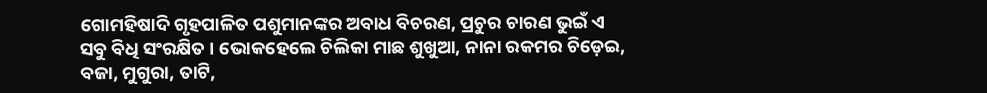ଗୋମହିଷାଦି ଗୃହପାଳିତ ପଶୁମାନଙ୍କର ଅବାଧ ବିଚରଣ, ପ୍ରଚୁର ଚାରଣ ଭୁଇଁ ଏ ସବୁ ବିଧି ସଂରକ୍ଷିତ । ଭୋକହେଲେ ଚିଲିକା ମାଛ ଶୁଖୁଆ, ନାନା ରକମର ଚିଡ଼େଇ, ବଜା, ମୁଗୁରା, ତାଟି,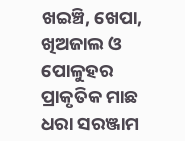ଖଇଞ୍ଚି, ଖେପା, ଖିଅଜାଲ ଓ ପୋଳୁହର ପ୍ରାକୃତିକ ମାଛ ଧରା ସରଞ୍ଜାମ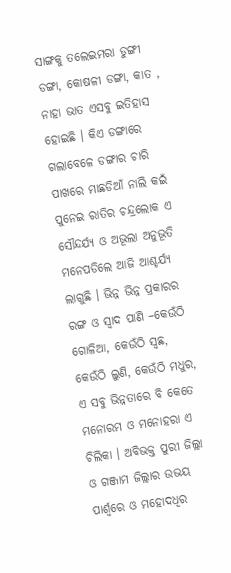ସାଙ୍ଗକୁ ତଲେଇମରା ଡୁଙ୍ଗୀ ଡଙ୍ଗା, କୋଷଳୀ ଡଙ୍ଗା, କାତ , ନାହା ଭାତ ଏସବୁ ଇତିହାସ ହୋଇଛି । କିଏ ଡଙ୍ଗାରେ ଗଲାବେଳେ ଡଙ୍ଗାର ଚାରି ପାଖରେ ମାଛଡିଆଁ ନାଲି କଇଁ ପୁନେଇ ରାତିର ଚନ୍ଦ୍ରଲୋକ ଏ ସୌନ୍ଦର୍ଯ୍ୟ ଓ ଅଭୂଲା ଅନୁଭୂତି ମନେପଡିଲେ ଆଜି ଆଶ୍ଚର୍ଯ୍ୟ ଲାଗୁଛି । ଭିନ୍ନ ଭିନ୍ନ ପ୍ରକାରର ରଙ୍ଗ ଓ ସ୍ୱାଦ ପାଣି –କେଉଁଠି ଗୋଳିଆ, କେଉଁଠି ସ୍ୱଛ, କେଉଁଠି ଲୁଣି, କେଉଁଠି ମଧୁର, ଏ ସବୁ ଭିନ୍ନତାରେ ବି କେତେ ମନୋରମ ଓ ମନୋହରା ଏ ଚିଲିକା । ଅବିଭକ୍ତ ପୁରୀ ଜିଲ୍ଲା ଓ ଗଞ୍ଜାମ ଜିଲ୍ଲାର ଉଭୟ ପାର୍ଶ୍ୱରେ ଓ ମହୋଦଧିର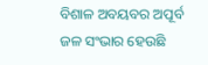ବିଶାଳ ଅବୟବର ଅପୂର୍ବ ଜଳ ସଂଭାର ହେଉଛି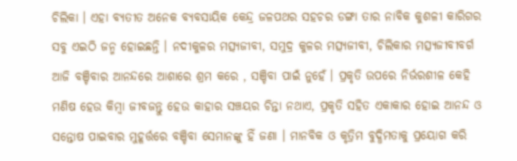ଚିଲିକା । ଏହା ବ୍ୟତୀତ ଅନେକ ବ୍ୟବସାୟିକ କେନ୍ଦ୍ର ଜଳପଥର ସହଚର ଡଙ୍ଗା ତାର ନାବିକ କୁଶଳୀ କାରିଗର ସବୁ ଏଇଠି ଜନ୍ମ ହୋଇଛନ୍ତି । ନଦୀକୁଳର ମତ୍ସ୍ୟଜୀବୀ, ସମୁଦ୍ର କୁଳର ମତ୍ସ୍ୟଜୀବୀ, ଚିଲିକାର ମତ୍ସ୍ୟଜୀବୀବର୍ଗ ଆଜି ବଞ୍ଚିବାର ଆନନ୍ଦରେ ଆଶାରେ ଶ୍ରମ କରେ , ସଞ୍ଚିବା ପାଇଁ ନୁହେଁ । ପ୍ରକୃତି ଉପରେ ନିର୍ଭରଶୀଳ କେହି ମଣିଷ ହେଉ କିମ୍ବା ଜୀବଜନ୍ତୁ ହେଉ କାହାର ସଞ୍ଚୟର ଚିନ୍ତା ନଥାଏ, ପ୍ରକୃତି ସହିତ ଏକାକାର ହୋଇ ଆନନ୍ଦ ଓ ସନ୍ତୋଷ ପାଇବାର ମୁହୂର୍ତ୍ତରେ ବଞ୍ଚିବା ସେମାନଙ୍କୁ ହିଁ ଜଣା । ମାନବିକ ଓ କୃତ୍ରିମ ବୁଦ୍ଧିମତାକୁ ପ୍ରୟୋଗ କରି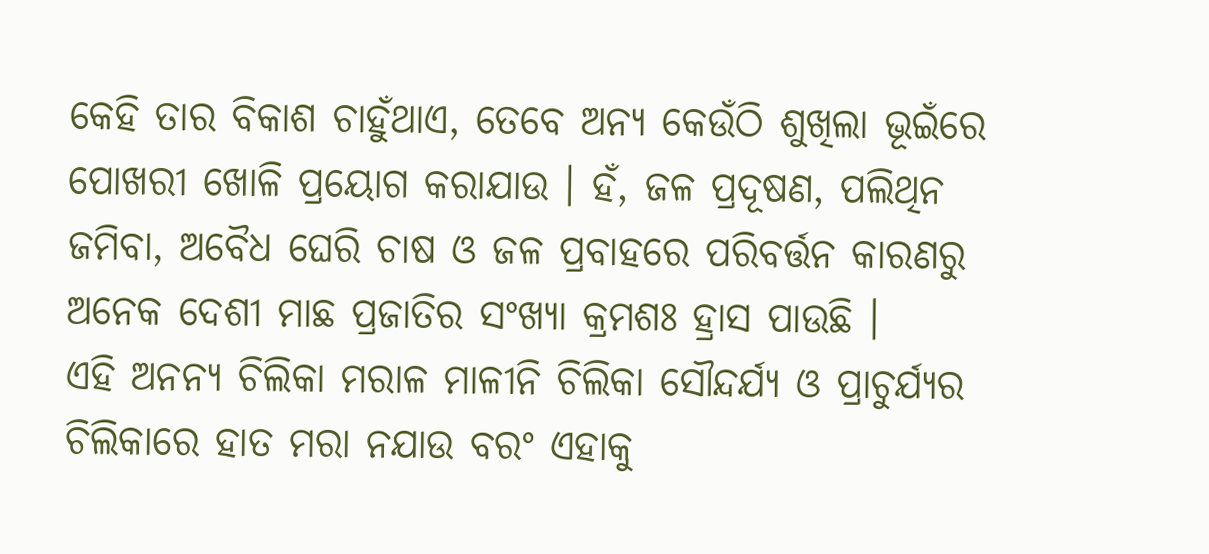କେହି ତାର ବିକାଶ ଚାହୁଁଥାଏ, ତେବେ ଅନ୍ୟ କେଉଁଠି ଶୁଖିଲା ଭୂଇଁରେ ପୋଖରୀ ଖୋଳି ପ୍ରୟୋଗ କରାଯାଉ । ହଁ, ଜଳ ପ୍ରଦୂଷଣ, ପଲିଥିନ ଜମିବା, ଅବୈଧ ଘେରି ଚାଷ ଓ ଜଳ ପ୍ରବାହରେ ପରିବର୍ତ୍ତନ କାରଣରୁ ଅନେକ ଦେଶୀ ମାଛ ପ୍ରଜାତିର ସଂଖ୍ୟା କ୍ରମଶଃ ହ୍ରାସ ପାଉଛି ।
ଏହି ଅନନ୍ୟ ଚିଲିକା ମରାଳ ମାଳୀନି ଚିଲିକା ସୌନ୍ଦର୍ଯ୍ୟ ଓ ପ୍ରାଚୁର୍ଯ୍ୟର ଚିଲିକାରେ ହାତ ମରା ନଯାଉ ବରଂ ଏହାକୁ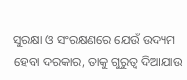ସୁରକ୍ଷା ଓ ସଂରକ୍ଷଣରେ ଯେଉଁ ଉଦ୍ୟମ ହେବା ଦରକାର, ତାକୁ ଗୁରୁତ୍ୱ ଦିଆଯାଉ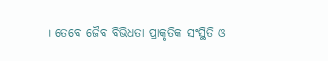। ତେବେ ଜୈବ ବିଭିଧତା ପ୍ରାକୃତିକ ସଂସ୍ଥିତି ଓ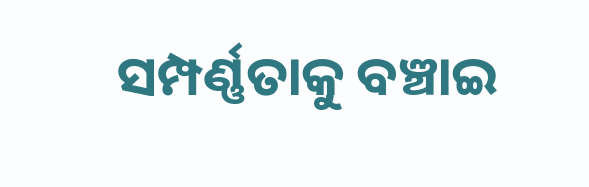ସମ୍ପର୍ଣ୍ଣତାକୁ ବଞ୍ଚାଇ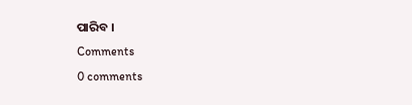ପାରିବ ।
Comments
0 comments